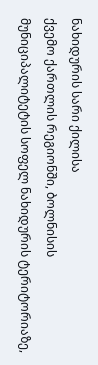ნახიდურის სარი ქილისა
ქვემო ქართლის რეგიონში, ბოლნისის მუნიციპალიტეტის სოფელ ნახიდურის ტერიტორიაზე,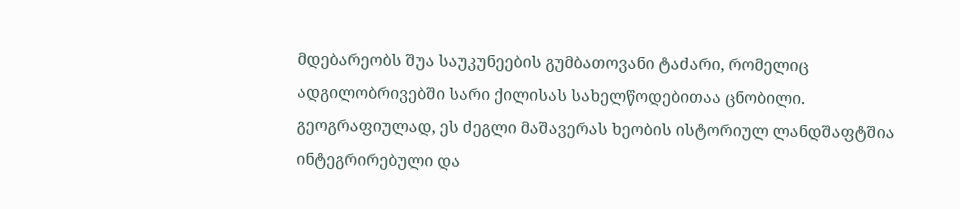მდებარეობს შუა საუკუნეების გუმბათოვანი ტაძარი, რომელიც ადგილობრივებში სარი ქილისას სახელწოდებითაა ცნობილი. გეოგრაფიულად, ეს ძეგლი მაშავერას ხეობის ისტორიულ ლანდშაფტშია ინტეგრირებული და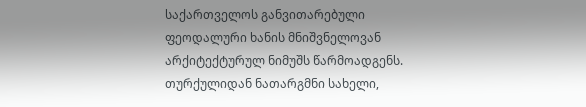საქართველოს განვითარებული ფეოდალური ხანის მნიშვნელოვან არქიტექტურულ ნიმუშს წარმოადგენს. თურქულიდან ნათარგმნი სახელი,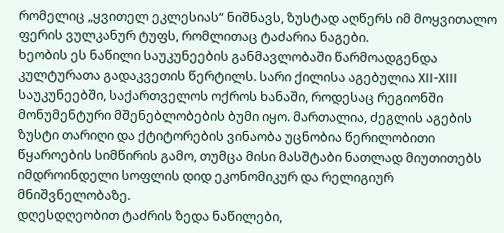რომელიც „ყვითელ ეკლესიას“ ნიშნავს, ზუსტად აღწერს იმ მოყვითალო ფერის ვულკანურ ტუფს, რომლითაც ტაძარია ნაგები.
ხეობის ეს ნაწილი საუკუნეების განმავლობაში წარმოადგენდა კულტურათა გადაკვეთის წერტილს. სარი ქილისა აგებულია XII-XIII საუკუნეებში, საქართველოს ოქროს ხანაში, როდესაც რეგიონში მონუმენტური მშენებლობების ბუმი იყო. მართალია, ძეგლის აგების ზუსტი თარიღი და ქტიტორების ვინაობა უცნობია წერილობითი წყაროების სიმწირის გამო, თუმცა მისი მასშტაბი ნათლად მიუთითებს იმდროინდელი სოფლის დიდ ეკონომიკურ და რელიგიურ მნიშვნელობაზე.
დღესდღეობით ტაძრის ზედა ნაწილები,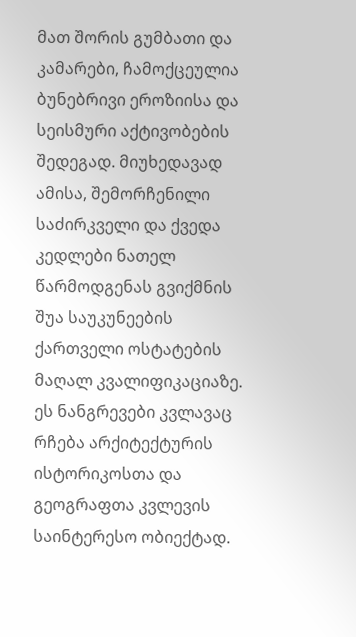მათ შორის გუმბათი და კამარები, ჩამოქცეულია ბუნებრივი ეროზიისა და სეისმური აქტივობების შედეგად. მიუხედავად ამისა, შემორჩენილი საძირკველი და ქვედა კედლები ნათელ წარმოდგენას გვიქმნის შუა საუკუნეების ქართველი ოსტატების მაღალ კვალიფიკაციაზე. ეს ნანგრევები კვლავაც რჩება არქიტექტურის ისტორიკოსთა და გეოგრაფთა კვლევის საინტერესო ობიექტად.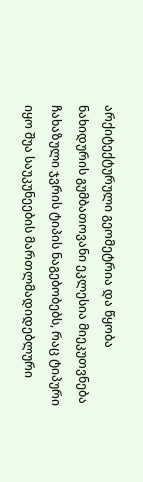არქიტექტურული გეომეტრია და წყობა
ნახიდურის გუმბათოვანი ეკლესია მიეკუთვნება ჩახაზული ჯვრის ტიპის ნაგებობებს, რაც ტიპური იყო შუა საუკუნეების მართლმადიდებლური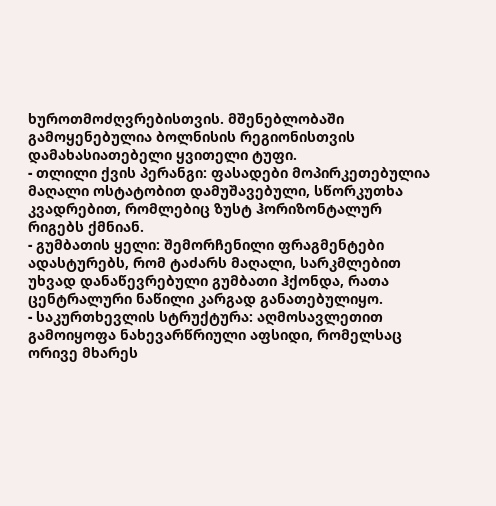ხუროთმოძღვრებისთვის. მშენებლობაში გამოყენებულია ბოლნისის რეგიონისთვის დამახასიათებელი ყვითელი ტუფი.
- თლილი ქვის პერანგი: ფასადები მოპირკეთებულია მაღალი ოსტატობით დამუშავებული, სწორკუთხა კვადრებით, რომლებიც ზუსტ ჰორიზონტალურ რიგებს ქმნიან.
- გუმბათის ყელი: შემორჩენილი ფრაგმენტები ადასტურებს, რომ ტაძარს მაღალი, სარკმლებით უხვად დანაწევრებული გუმბათი ჰქონდა, რათა ცენტრალური ნაწილი კარგად განათებულიყო.
- საკურთხევლის სტრუქტურა: აღმოსავლეთით გამოიყოფა ნახევარწრიული აფსიდი, რომელსაც ორივე მხარეს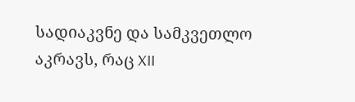სადიაკვნე და სამკვეთლო აკრავს, რაც XII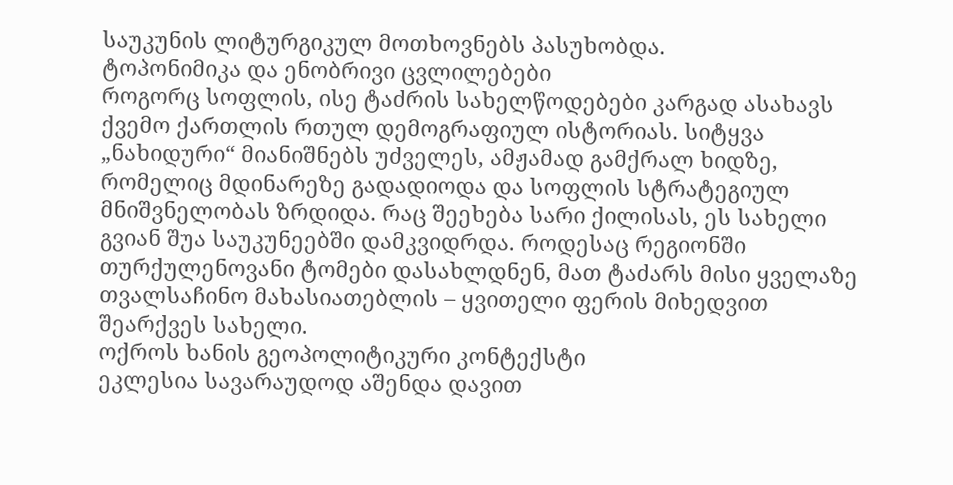საუკუნის ლიტურგიკულ მოთხოვნებს პასუხობდა.
ტოპონიმიკა და ენობრივი ცვლილებები
როგორც სოფლის, ისე ტაძრის სახელწოდებები კარგად ასახავს ქვემო ქართლის რთულ დემოგრაფიულ ისტორიას. სიტყვა „ნახიდური“ მიანიშნებს უძველეს, ამჟამად გამქრალ ხიდზე, რომელიც მდინარეზე გადადიოდა და სოფლის სტრატეგიულ მნიშვნელობას ზრდიდა. რაც შეეხება სარი ქილისას, ეს სახელი გვიან შუა საუკუნეებში დამკვიდრდა. როდესაც რეგიონში თურქულენოვანი ტომები დასახლდნენ, მათ ტაძარს მისი ყველაზე თვალსაჩინო მახასიათებლის – ყვითელი ფერის მიხედვით შეარქვეს სახელი.
ოქროს ხანის გეოპოლიტიკური კონტექსტი
ეკლესია სავარაუდოდ აშენდა დავით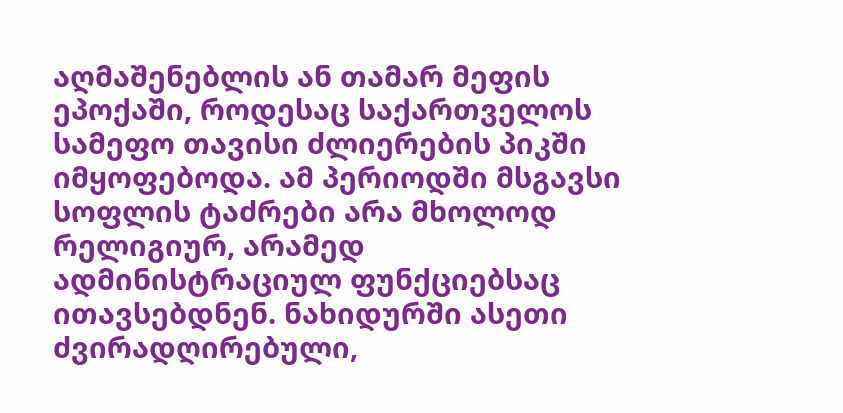აღმაშენებლის ან თამარ მეფის ეპოქაში, როდესაც საქართველოს სამეფო თავისი ძლიერების პიკში იმყოფებოდა. ამ პერიოდში მსგავსი სოფლის ტაძრები არა მხოლოდ რელიგიურ, არამედ ადმინისტრაციულ ფუნქციებსაც ითავსებდნენ. ნახიდურში ასეთი ძვირადღირებული,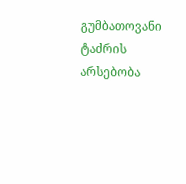გუმბათოვანი ტაძრის არსებობა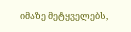იმაზე მეტყველებს,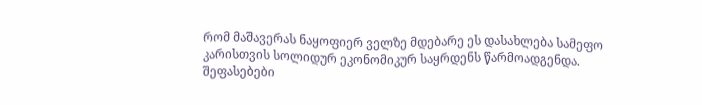რომ მაშავერას ნაყოფიერ ველზე მდებარე ეს დასახლება სამეფო კარისთვის სოლიდურ ეკონომიკურ საყრდენს წარმოადგენდა.
შეფასებები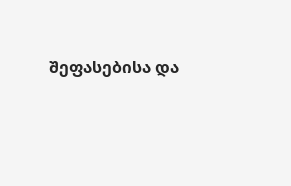შეფასებისა და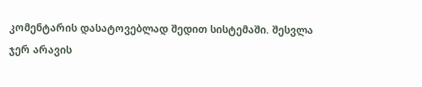კომენტარის დასატოვებლად შედით სისტემაში. შესვლა
ჯერ არავის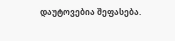დაუტოვებია შეფასება.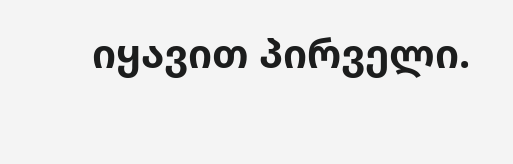იყავით პირველი.